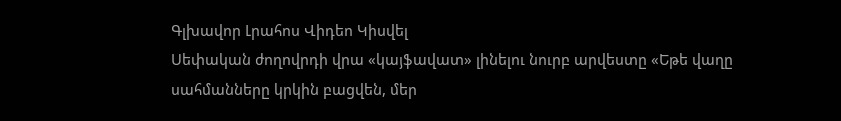Գլխավոր Լրահոս Վիդեո Կիսվել
Սեփական ժողովրդի վրա «կայֆավատ» լինելու նուրբ արվեստը «Եթե վաղը սահմանները կրկին բացվեն, մեր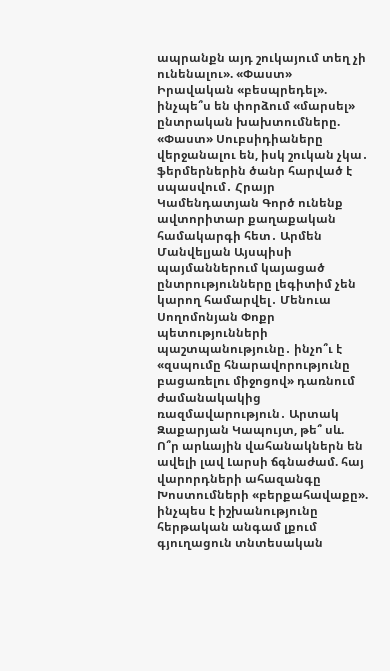ապրանքն այդ շուկայում տեղ չի ունենալու». «Փաստ» Իրավական «բեսպրեդել». ինչպե՞ս են փորձում «մարսել» ընտրական խախտումները. «Փաստ» Սուբսիդիաները վերջանալու են, իսկ շուկան չկա․ ֆերմերներին ծանր հարված է սպասվում․ Հրայր Կամենդատյան Գործ ունենք ավտորիտար քաղաքական համակարգի հետ․ Արմեն Մանվելյան Այսպիսի պայմաններում կայացած ընտրությունները լեգիտիմ չեն կարող համարվել․ Մենուա Սողոմոնյան Փոքր պետությունների պաշտպանությունը․ ինչո՞ւ է «զսպումը հնարավորությունը բացառելու միջոցով» դառնում ժամանակակից ռազմավարություն․ Արտակ Զաքարյան Կապույտ, թե՞ սև. Ո՞ր արևային վահանակներն են ավելի լավ Լարսի ճգնաժամ. հայ վարորդների ահազանգը Խոստումների «բերքահավաքը». ինչպես է իշխանությունը հերթական անգամ լքում գյուղացուն տնտեսական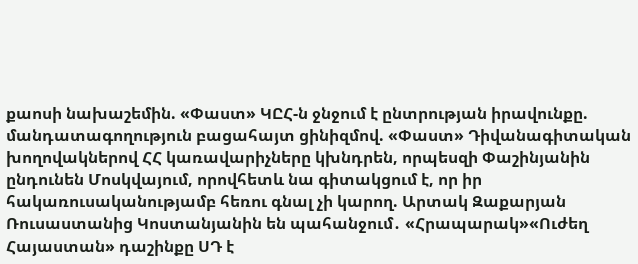քաոսի նախաշեմին. «Փաստ» ԿԸՀ-ն ջնջում է ընտրության իրավունքը. մանդատագողություն բացահայտ ցինիզմով. «Փաստ» Դիվանագիտական խողովակներով ՀՀ կառավարիչները կխնդրեն, որպեսզի Փաշինյանին ընդունեն Մոսկվայում, որովհետև նա գիտակցում է, որ իր հակառուսականությամբ հեռու գնալ չի կարող. Արտակ Զաքարյան
Ռուսաստանից Կոստանյանին են պահանջում․ «Հրապարակ»«Ուժեղ Հայաստան» դաշինքը ՍԴ է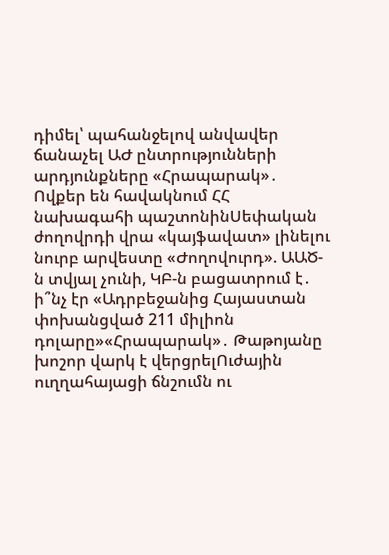դիմել՝ պահանջելով անվավեր ճանաչել ԱԺ ընտրությունների արդյունքները «Հրապարակ»․ Ովքեր են հավակնում ՀՀ նախագահի պաշտոնինՍեփական ժողովրդի վրա «կայֆավատ» լինելու նուրբ արվեստը «Ժողովուրդ». ԱԱԾ-ն տվյալ չունի, ԿԲ-ն բացատրում է․ ի՞նչ էր «Ադրբեջանից Հայաստան փոխանցված 211 միլիոն դոլարը»«Հրապարակ»․ Թաթոյանը խոշոր վարկ է վերցրելՈւժային ուղղահայացի ճնշումն ու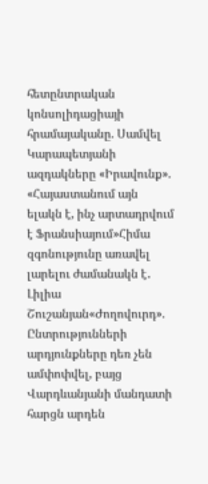հետընտրական կոնսոլիդացիայի հրամայականը. Սամվել Կարապետյանի ազդակները «Իրավունք». «Հայաստանում այն ելակն է, ինչ արտադրվում է Ֆրանսիայում»Հիմա զգոնությունը առավել լարելու ժամանակն է․ Լիլիա Շուշանյան«Ժողովուրդ». Ընտրությունների արդյունքները դեռ չեն ամփոփվել, բայց Վարդևանյանի մանդատի հարցն արդեն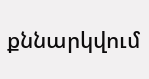քննարկվում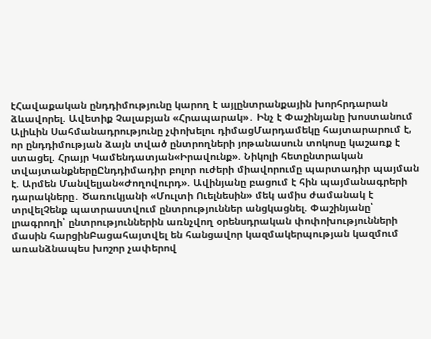էՀավաքական ընդդիմությունը կարող է այլընտրանքային խորհրդարան ձևավորել. Ավետիք Չալաբյան «Հրապարակ»․ Ինչ է Փաշինյանը խոստանում Ալիևին Սահմանադրությունը չփոխելու դիմացՄարդամեկը հայտարարում է, որ ընդդիմության ձայն տված ընտրողների յոթանասուն տոկոսը կաշառք է ստացել. Հրայր Կամենդատյան«Իրավունք». Նիկոլի հետընտրական տվայտանքներըԸնդդիմադիր բոլոր ուժերի միավորումը պարտադիր պայման է. Արմեն Մանվելյան«Ժողովուրդ». Ավինյանը բացում է հին պայմանագրերի դարակները․ Ծառուկյանի «Մուլտի Ուելնեսին» մեկ ամիս ժամանակ է տրվելՉենք պատրաստվում ընտրություններ անցկացնել. Փաշինյանը՝ լրագրողի՝ ընտրություններին առնչվող օրենսդրական փոփոխությունների մասին հարցինԲացահայտվել են հանցավոր կազմակերպության կազմում առանձնապես խոշոր չափերով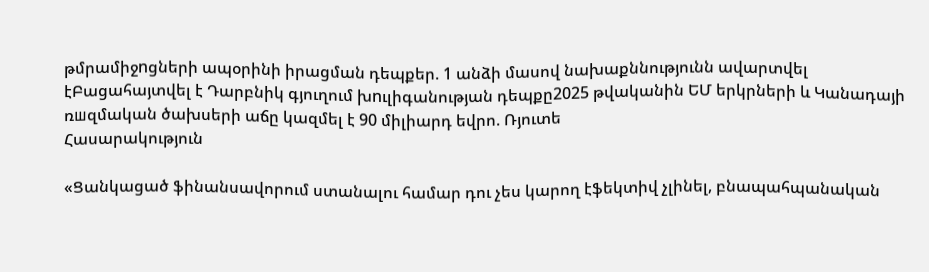թմրամիջnցների ապօրինի իրացման դեպքեր. 1 անձի մասով նախաքննությունն ավարտվել էԲացահայտվել է Դարբնիկ գյուղում խnւլիգանության դեպքը2025 թվականին ԵՄ երկրների և Կանադայի ռшզմական ծախսերի աճը կազմել է 90 միլիարդ եվրո. Ռյուտե
Հասարակություն

«Ցանկացած ֆինանսավորում ստանալու համար դու չես կարող էֆեկտիվ չլինել, բնապահպանական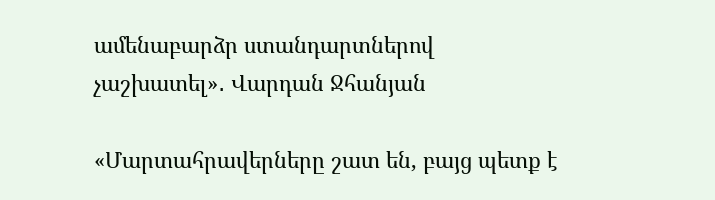ամենաբարձր ստանդարտներով չաշխատել»․ Վարդան Ջհանյան

«Մարտահրավերները շատ են, բայց պետք է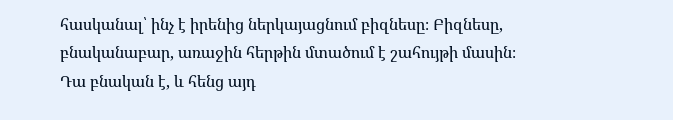հասկանալ՝ ինչ է իրենից ներկայացնում բիզնեսը։ Բիզնեսը, բնականաբար, առաջին հերթին մտածում է շահույթի մասին։ Դա բնական է, և հենց այդ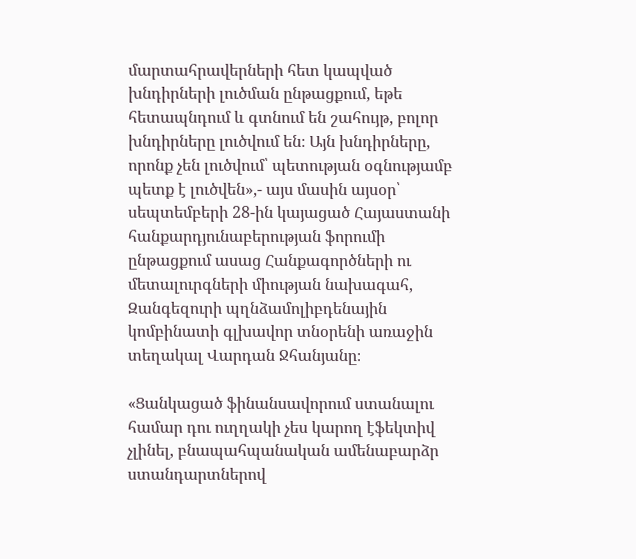մարտահրավերների հետ կապված խնդիրների լուծման ընթացքում, եթե հետապնդում և գտնում են շահույթ, բոլոր խնդիրները լուծվում են։ Այն խնդիրները, որոնք չեն լուծվում՝ պետության օգնությամբ պետք է լուծվեն»,- այս մասին այսօր՝ սեպտեմբերի 28-ին կայացած Հայաստանի հանքարդյունաբերության ֆորումի ընթացքում ասաց Հանքագործների ու մետալուրգների միության նախագահ, Զանգեզուրի պղնձամոլիբդենային կոմբինատի գլխավոր տնօրենի առաջին տեղակալ Վարդան Ջհանյանը։

«Ցանկացած ֆինանսավորում ստանալու համար դու ուղղակի չես կարող էֆեկտիվ չլինել, բնապահպանական ամենաբարձր ստանդարտներով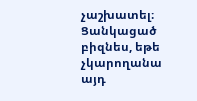չաշխատել։ Ցանկացած բիզնես, եթե չկարողանա այդ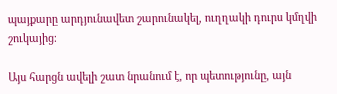պայքարը արդյունավետ շարունակել, ուղղակի դուրս կմղվի շուկայից։

Այս հարցն ավելի շատ նրանում է, որ պետությունը, այն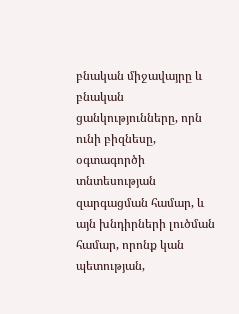բնական միջավայրը և բնական ցանկությունները, որն ունի բիզնեսը, օգտագործի տնտեսության զարգացման համար, և այն խնդիրների լուծման համար, որոնք կան պետության,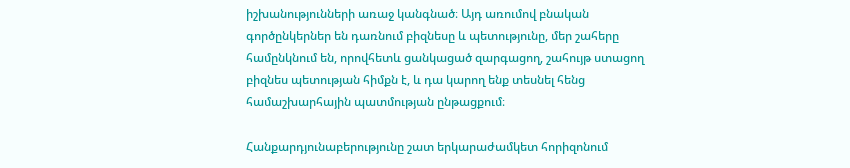իշխանությունների առաջ կանգնած։ Այդ առումով բնական գործընկերներ են դառնում բիզնեսը և պետությունը, մեր շահերը համընկնում են, որովհետև ցանկացած զարգացող, շահույթ ստացող բիզնես պետության հիմքն է, և դա կարող ենք տեսնել հենց համաշխարհային պատմության ընթացքում։

Հանքարդյունաբերությունը շատ երկարաժամկետ հորիզոնում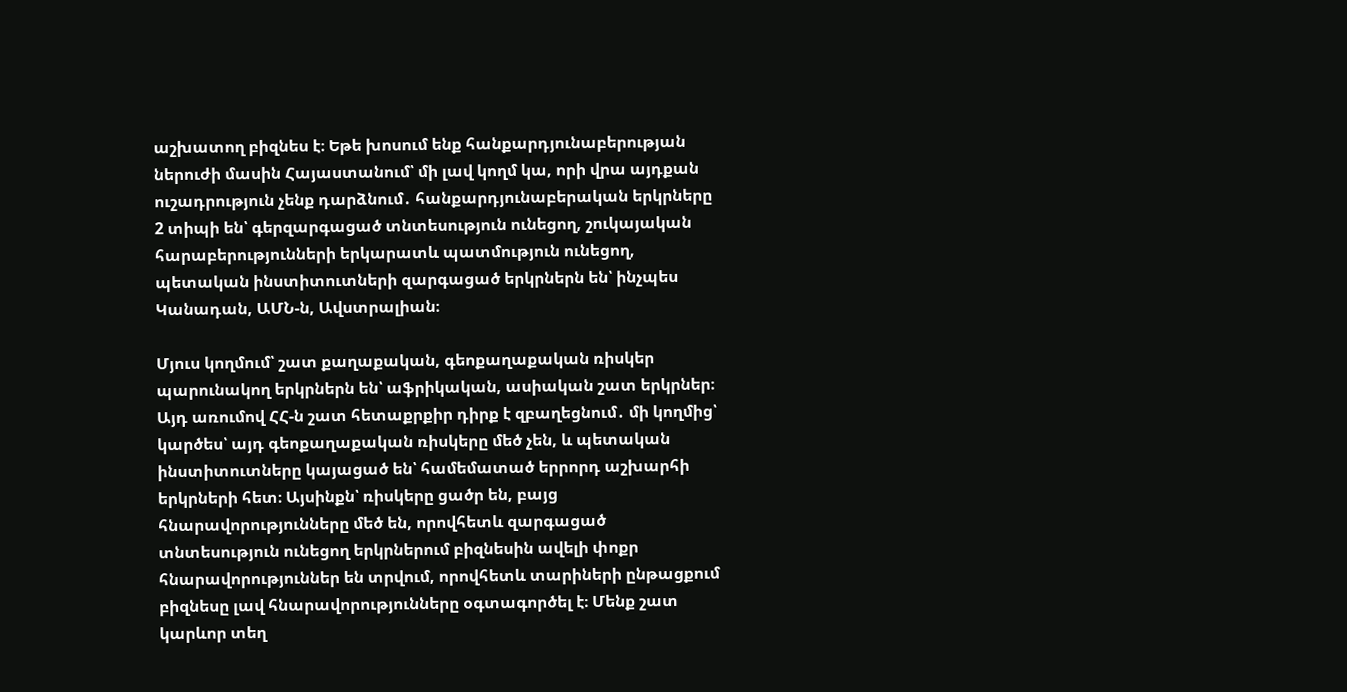աշխատող բիզնես է։ Եթե խոսում ենք հանքարդյունաբերության ներուժի մասին Հայաստանում՝ մի լավ կողմ կա, որի վրա այդքան ուշադրություն չենք դարձնում․ հանքարդյունաբերական երկրները 2 տիպի են՝ գերզարգացած տնտեսություն ունեցող, շուկայական հարաբերությունների երկարատև պատմություն ունեցող, պետական ինստիտուտների զարգացած երկրներն են՝ ինչպես Կանադան, ԱՄՆ-ն, Ավստրալիան։

Մյուս կողմում՝ շատ քաղաքական, գեոքաղաքական ռիսկեր պարունակող երկրներն են՝ աֆրիկական, ասիական շատ երկրներ։ Այդ առումով ՀՀ-ն շատ հետաքրքիր դիրք է զբաղեցնում․ մի կողմից՝ կարծես՝ այդ գեոքաղաքական ռիսկերը մեծ չեն, և պետական ինստիտուտները կայացած են՝ համեմատած երրորդ աշխարհի երկրների հետ։ Այսինքն՝ ռիսկերը ցածր են, բայց հնարավորությունները մեծ են, որովհետև զարգացած տնտեսություն ունեցող երկրներում բիզնեսին ավելի փոքր հնարավորություններ են տրվում, որովհետև տարիների ընթացքում բիզնեսը լավ հնարավորությունները օգտագործել է։ Մենք շատ կարևոր տեղ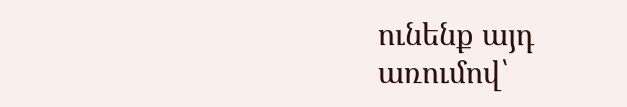ունենք այդ առումով՝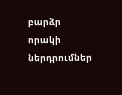բարձր որակի ներդրումներ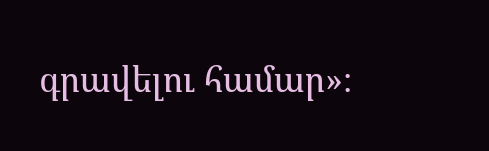գրավելու համար»։